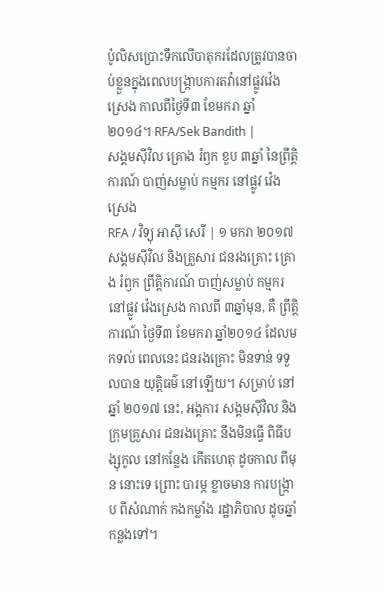ប៉ូលិសប្រោះទឹកលើបាតុករដែលត្រូវបានចាប់ខ្លួនក្នុងពេលបង្ក្រាបការតវ៉ានៅផ្លូវវ៉េងស្រេង កាលពីថ្ងៃទី៣ ខែមករា ឆ្នាំ២០១៤។ RFA/Sek Bandith |
សង្គមស៊ីវិល គ្រោង រំឭក ខួប ៣ឆ្នាំ នៃព្រឹត្តិការណ៍ បាញ់សម្លាប់ កម្មករ នៅផ្លូវ វ៉េងស្រេង
RFA / វិទ្យុ អាស៊ី សេរី | ១ មករា ២០១៧
សង្គមស៊ីវិល និងគ្រួសារ ជនរងគ្រោះ គ្រោង រំឭក ព្រឹត្តិការណ៍ បាញ់សម្លាប់ កម្មករ នៅផ្លូវ វ៉េងស្រេង កាលពី ៣ឆ្នាំមុន, គឺ ព្រឹត្តិការណ៍ ថ្ងៃទី៣ ខែមករា ឆ្នាំ២០១៤ ដែលមកទល់ ពេលនេះ ជនរងគ្រោះ មិនទាន់ ទទួលបាន យុត្តិធម៌ នៅឡើយ។ សម្រាប់ នៅឆ្នាំ ២០១៧ នេះ, អង្គការ សង្គមស៊ីវិល និងក្រុមគ្រួសារ ជនរងគ្រោះ នឹងមិនធ្វើ ពិធីបង្សុកូល នៅកន្លែង កើតហេតុ ដូចកាល ពីមុន នោះទេ ព្រោះ បារម្ភ ខ្លាចមាន ការបង្ក្រាប ពីសំណាក់ កងកម្លាំង រដ្ឋាភិបាល ដូចឆ្នាំកន្លងទៅ។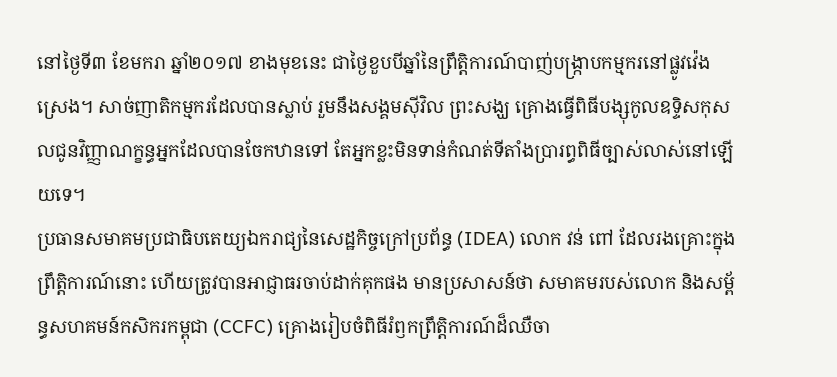នៅថ្ងៃទី៣ ខែមករា ឆ្នាំ២០១៧ ខាងមុខនេះ ជាថ្ងៃខួបបីឆ្នាំនៃព្រឹត្តិការណ៍បាញ់បង្ក្រាបកម្មករនៅផ្លូវវ៉េងស្រេង។ សាច់ញាតិកម្មករដែលបានស្លាប់ រួមនឹងសង្គមស៊ីវិល ព្រះសង្ឃ គ្រោងធ្វើពិធីបង្សុកូលឧទ្ទិសកុសលជូនវិញ្ញាណក្ខន្ធអ្នកដែលបានចែកឋានទៅ តែអ្នកខ្លះមិនទាន់កំណត់ទីតាំងប្រារព្ធពិធីច្បាស់លាស់នៅឡើយទេ។
ប្រធានសមាគមប្រជាធិបតេយ្យឯករាជ្យនៃសេដ្ឋកិច្ចក្រៅប្រព័ន្ធ (IDEA) លោក វន់ ពៅ ដែលរងគ្រោះក្នុងព្រឹត្តិការណ៍នោះ ហើយត្រូវបានអាជ្ញាធរចាប់ដាក់គុកផង មានប្រសាសន៍ថា សមាគមរបស់លោក និងសម្ព័ន្ធសហគមន៍កសិករកម្ពុជា (CCFC) គ្រោងរៀបចំពិធីរំឭកព្រឹត្តិការណ៍ដ៏ឈឺចា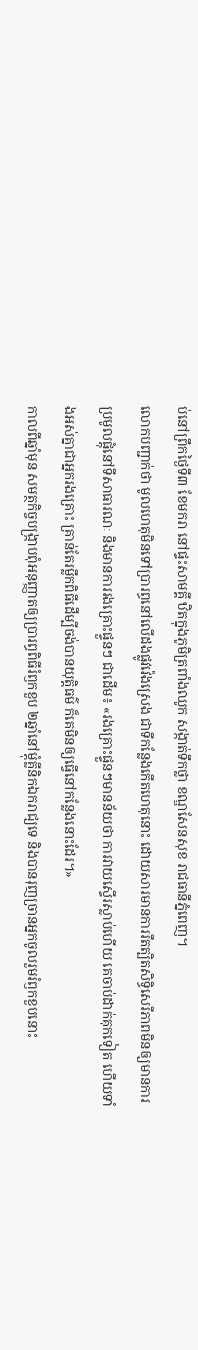ប់នៅព្រឹកថ្ងៃទី៣ ខែមករា នៅផ្ទះសាមគ្គី ឋិតក្នុងភូមិត្រពាំងឈូក សង្កាត់ទឹកថ្លា ខណ្ឌសែនសុខ រាជធានីភ្នំពេញ។
លោកបញ្ជាក់ថា មូលហេតុមិនទៅប្រារព្ធនៅលើដងផ្លូវវ៉េងស្រេង ជាទីកន្លែងកើតហេតុនោះ ដោយសារមានការរឹតត្បិតសិទ្ធិសេរីភាពមិនឲ្យមានការប្រមូលផ្តុំនៅទីសាធារណៈ និងមានការរងគ្រោះផ្ទួនៗ ជាដើម៖ «រងគ្រោះផ្ទួនៗមានន័យថា ការវាយស្ទើរស្លាប់ហើយ គេចាប់ដាក់គុកទៀត ហើយទាំងអស់គ្នាជាអ្នករងគ្រោះ គ្រាន់តែរម្លឹកពិធីដើម្បីចង់បានយុត្តិធម៌ ក៏គេមិនឲ្យធ្វើនៅកន្លែងនោះដែរ។»
កាលពីឆ្នាំមុន សមត្ថកិច្ចបង្ក្រាបពុំអនុញ្ញាតឲ្យប្រារព្ធពិធីរំឭកខួប ២ឆ្នាំនៅម្ដុំគ្លីនិកឯករាជ្យទេ និងបានរុញច្រានអ្នកចូលរួមរំឭកខួបនោះ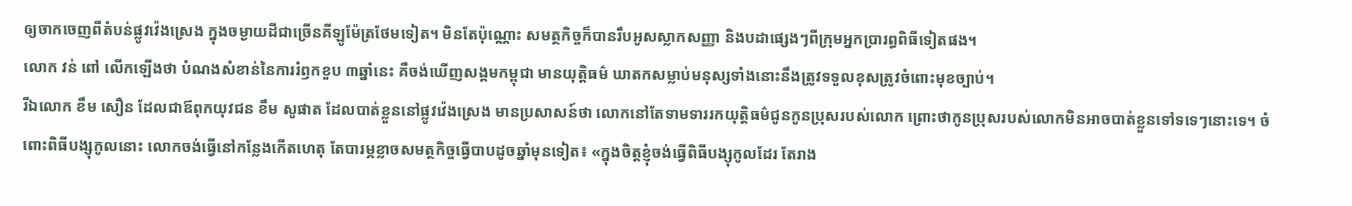ឲ្យចាកចេញពីតំបន់ផ្លូវវ៉េងស្រេង ក្នុងចម្ងាយដីជាច្រើនគីឡូម៉ែត្រថែមទៀត។ មិនតែប៉ុណ្ណោះ សមត្ថកិច្ចក៏បានរឹបអូសស្លាកសញ្ញា និងបដាផ្សេងៗពីក្រុមអ្នកប្រារព្ធពិធីទៀតផង។
លោក វន់ ពៅ លើកឡើងថា បំណងសំខាន់នៃការរំឭកខួប ៣ឆ្នាំនេះ គឺចង់ឃើញសង្គមកម្ពុជា មានយុត្តិធម៌ ឃាតកសម្លាប់មនុស្សទាំងនោះនឹងត្រូវទទួលខុសត្រូវចំពោះមុខច្បាប់។
រីឯលោក ខឹម សឿន ដែលជាឪពុកយុវជន ខឹម សូផាត ដែលបាត់ខ្លួននៅផ្លូវវ៉េងស្រេង មានប្រសាសន៍ថា លោកនៅតែទាមទាររកយុត្តិធម៌ជូនកូនប្រុសរបស់លោក ព្រោះថាកូនប្រុសរបស់លោកមិនអាចបាត់ខ្លួនទៅទទេៗនោះទេ។ ចំពោះពិធីបង្សុកូលនោះ លោកចង់ធ្វើនៅកន្លែងកើតហេតុ តែបារម្ភខ្លាចសមត្ថកិច្ចធ្វើបាបដូចឆ្នាំមុនទៀត៖ «ក្នុងចិត្តខ្ញុំចង់ធ្វើពិធីបង្សុកូលដែរ តែរាង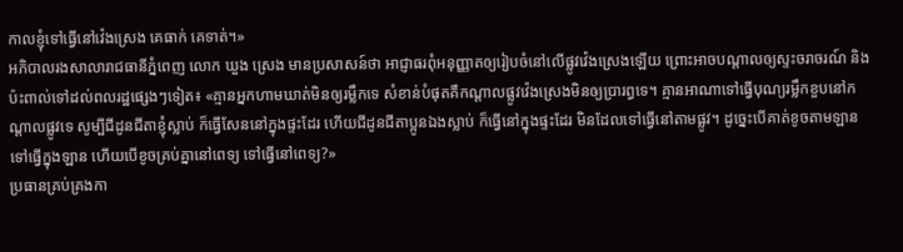កាលខ្ញុំទៅធ្វើនៅវ៉េងស្រេង គេធាក់ គេទាត់។»
អភិបាលរងសាលារាជធានីភ្នំពេញ លោក ឃួង ស្រេង មានប្រសាសន៍ថា អាជ្ញាធរពុំអនុញ្ញាតឲ្យរៀបចំនៅលើផ្លូវវ៉េងស្រេងឡើយ ព្រោះអាចបណ្ដាលឲ្យស្ទះចរាចរណ៍ និងប៉ះពាល់ទៅដល់ពលរដ្ឋផ្សេងៗទៀត៖ «គ្មានអ្នកហាមឃាត់មិនឲ្យរម្លឹកទេ សំខាន់បំផុតគឺកណ្ដាលផ្លូវវ៉េងស្រេងមិនឲ្យប្រារព្ធទេ។ គ្មានអាណាទៅធ្វើបុណ្យរម្លឹកខួបនៅកណ្ដាលផ្លូវទេ សូម្បីជីដូនជីតាខ្ញុំស្លាប់ ក៏ធ្វើសែននៅក្នុងផ្ទះដែរ ហើយជីដូនជីតាប្អូនឯងស្លាប់ ក៏ធ្វើនៅក្នុងផ្ទះដែរ មិនដែលទៅធ្វើនៅតាមផ្លូវ។ ដូច្នេះបើគាត់ខូចតាមឡាន ទៅធ្វើក្នុងឡាន ហើយបើខូចគ្រប់គ្នានៅពេទ្យ ទៅធ្វើនៅពេទ្យ?»
ប្រធានគ្រប់គ្រងកា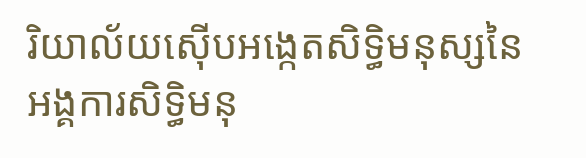រិយាល័យស៊ើបអង្កេតសិទ្ធិមនុស្សនៃអង្គការសិទ្ធិមនុ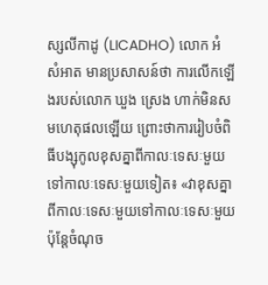ស្សលីកាដូ (LICADHO) លោក អំ សំអាត មានប្រសាសន៍ថា ការលើកឡើងរបស់លោក ឃួង ស្រេង ហាក់មិនសមហេតុផលឡើយ ព្រោះថាការរៀបចំពិធីបង្សុកូលខុសគ្នាពីកាលៈទេសៈមួយទៅកាលៈទេសៈមួយទៀត៖ «វាខុសគ្នាពីកាលៈទេសៈមួយទៅកាលៈទេសៈមួយ ប៉ុន្តែចំណុច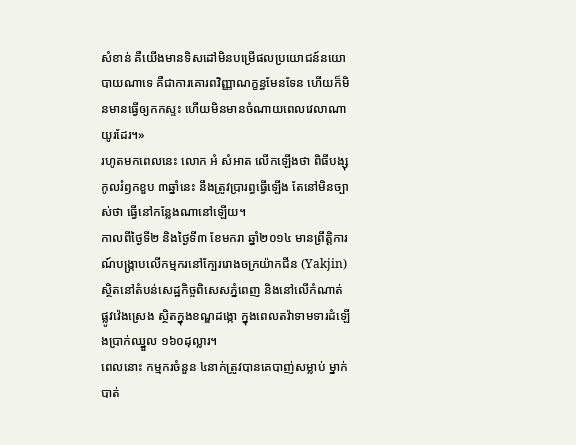សំខាន់ គឺយើងមានទិសដៅមិនបម្រើផលប្រយោជន៍នយោបាយណាទេ គឺជាការគោរពវិញ្ញាណក្ខន្ធមែនទែន ហើយក៏មិនមានធ្វើឲ្យកកស្ទះ ហើយមិនមានចំណាយពេលវេលាណាយូរដែរ។»
រហូតមកពេលនេះ លោក អំ សំអាត លើកឡើងថា ពិធីបង្សុកូលរំឭកខួប ៣ឆ្នាំនេះ នឹងត្រូវប្រារព្ធធ្វើឡើង តែនៅមិនច្បាស់ថា ធ្វើនៅកន្លែងណានៅឡើយ។
កាលពីថ្ងៃទី២ និងថ្ងៃទី៣ ខែមករា ឆ្នាំ២០១៤ មានព្រឹត្តិការណ៍បង្ក្រាបលើកម្មករនៅក្បែររោងចក្រយ៉ាកជីន (Yakjin) ស្ថិតនៅតំបន់សេដ្ឋកិច្ចពិសេសភ្នំពេញ និងនៅលើកំណាត់ផ្លូវវ៉េងស្រេង ស្ថិតក្នុងខណ្ឌដង្កោ ក្នុងពេលតវ៉ាទាមទារដំឡើងប្រាក់ឈ្នួល ១៦០ដុល្លារ។
ពេលនោះ កម្មករចំនួន ៤នាក់ត្រូវបានគេបាញ់សម្លាប់ ម្នាក់បាត់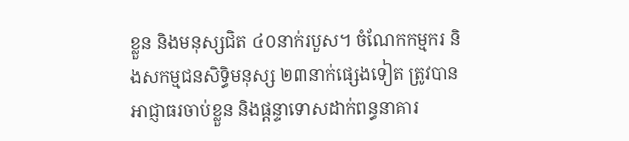ខ្លួន និងមនុស្សជិត ៤០នាក់របួស។ ចំណែកកម្មករ និងសកម្មជនសិទ្ធិមនុស្ស ២៣នាក់ផ្សេងទៀត ត្រូវបានអាជ្ញាធរចាប់ខ្លួន និងផ្ដន្ទាទោសដាក់ពន្ធនាគារ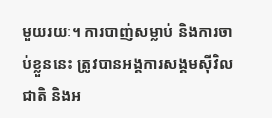មួយរយៈ។ ការបាញ់សម្លាប់ និងការចាប់ខ្លួននេះ ត្រូវបានអង្គការសង្គមស៊ីវិលជាតិ និងអ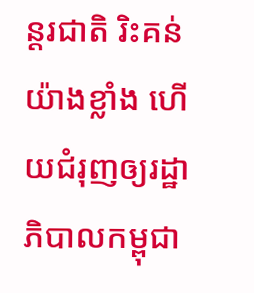ន្តរជាតិ រិះគន់យ៉ាងខ្លាំង ហើយជំរុញឲ្យរដ្ឋាភិបាលកម្ពុជា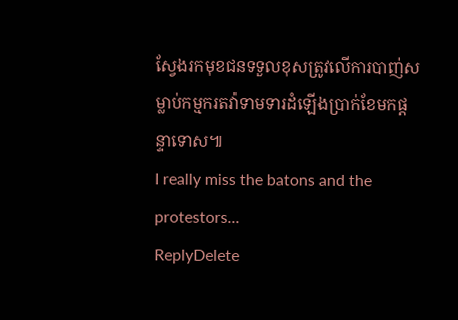ស្វែងរកមុខជនទទួលខុសត្រូវលើការបាញ់សម្លាប់កម្មករតវ៉ាទាមទារដំឡើងប្រាក់ខែមកផ្ដន្ទាទោស៕
I really miss the batons and the protestors...
ReplyDelete